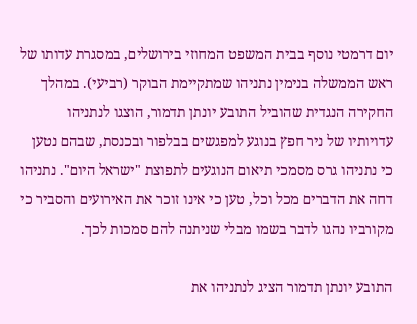יום דרמטי נוסף בבית המשפט המחוזי בירושלים, במסגרת עדותו של ראש הממשלה בנימין נתניהו שמתקיימת הבוקר (רביעי). במהלך החקירה הנגדית שהוביל התובע יונתן תדמור, הוצגו לנתניהו עדויותיו של ניר חפץ בנוגע למפגשים בבלפור ובכנסת, שבהם נטען כי נתניהו גרס מסמכי תיאום הנוגעים לתפוצת "ישראל היום". נתניהו דחה את הדברים מכל וכל, טען כי אינו זוכר את האירועים והסביר כי מקורביו נהגו לדבר בשמו מבלי שניתנה להם סמכות לכך.

התובע יונתן תדמור הציג לנתניהו את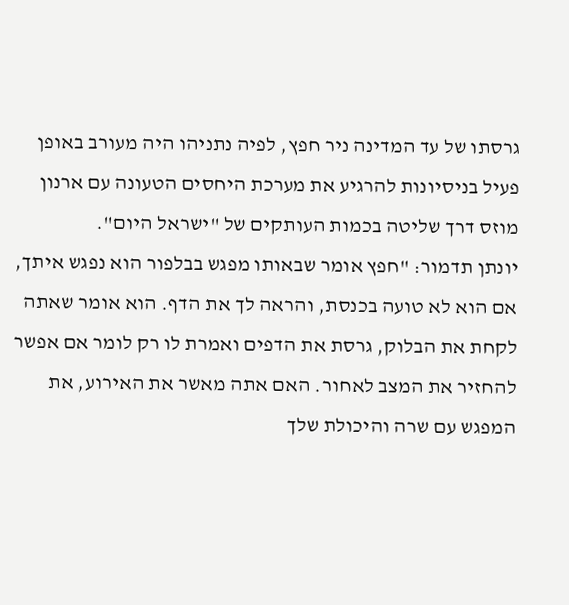גרסתו של עד המדינה ניר חפץ, לפיה נתניהו היה מעורב באופן פעיל בניסיונות להרגיע את מערכת היחסים הטעונה עם ארנון מוזס דרך שליטה בכמות העותקים של "ישראל היום".
יונתן תדמור: "חפץ אומר שבאותו מפגש בבלפור הוא נפגש איתך, אם הוא לא טועה בכנסת, והראה לך את הדף. הוא אומר שאתה לקחת את הבלוק, גרסת את הדפים ואמרת לו רק לומר אם אפשר להחזיר את המצב לאחור. האם אתה מאשר את האירוע, את המפגש עם שרה והיכולת שלך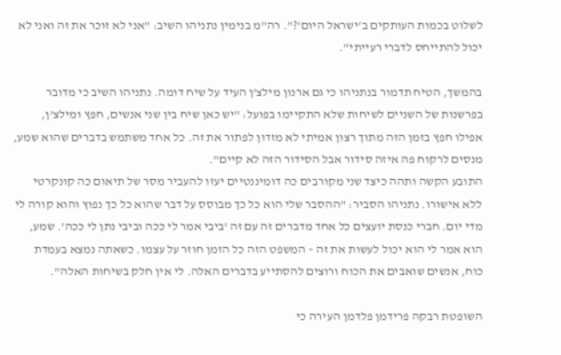לשלוט בכמות העותקים ב'ישראל היום'?". רה"מ בנימין נתניהו השיב: "אני לא זוכר את זה ואני לא יכול להתייחס לדברי רעייתי".

בהמשך, הטיח תדמור בנתניהו כי גם ארנון מילצ'ן העיד על שיח דומה. נתניהו השיב כי מדובר בפרשנות של השניים לשיחות שלא התקיימו בפועל: "יש כאן שיח בין שני אנשים, חפץ ומילצ'ן, אפילו חפץ בזמן הזה מתוך רצון אמיתי לא מזדון לפתור את זה. כל אחד משתמש בדברים שהוא שמע, מנסים לרקוח פה איזה סידור אבל הסידור הזה לא קיים".
התובע הקשה ותהה כיצד שני מקורבים כה דומיננטיים יעזו להעביר מסר של תיאום כה קונקרטי ללא אישורו. נתניהו הסביר: "ההסבר שלי הוא כל כך מבוסס על דבר שהוא כל כך נפוץ והוא קורה לי מדי יום. חברי כנסת יועצים כל אחד מדברים זה עם זה 'ביבי אמר לי ככה וביבי נתן לי ככה'. שמע, הוא אמר לי הוא יכול לעשות את זה – המשפט הזה כל הזמן חוזר על עצמו. כשאתה נמצא בעמדת כוח, אנשים שואבים את הכוח ורוצים להסתייע בדברים האלה. לי אין חלק בשיחות האלה".

השופטת רבקה פרידמן פלדמן העירה כי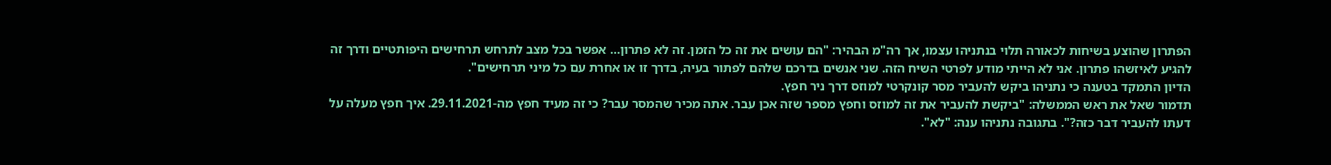הפתרון שהוצע בשיחות לכאורה תלוי בנתניהו עצמו, אך רה"מ הבהיר: "הם עושים את זה כל הזמן. זה לא פתרון… אפשר בכל מצב לתרחש תרחישים היפותטיים ודרך זה להגיע לאיזשהו פתרון. אני לא הייתי מודע לפרטי השיח הזה. שני אנשים בדרכם שלהם לפתור בעיה, בדרך זו או אחרת עם כל מיני תרחישים".
הדיון התמקד בטענה כי נתניהו ביקש להעביר מסר קונקרטי למוזס דרך ניר חפץ.
תדמור שאל את ראש הממשלה: "ביקשת להעביר את זה למוזס וחפץ מספר שזה אכן עבר. אתה מכיר שהמסר עבר? כי זה מעיד חפץ מה-29.11.2021. איך חפץ מעלה על דעתו להעביר דבר כזה?". בתגובה נתניהו ענה: "לא".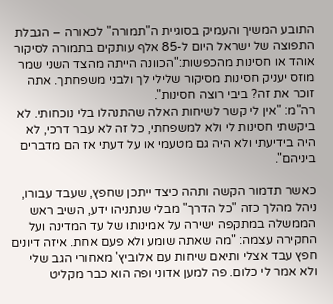התובע המשיך והעמיק בסוגיית ה"תמורה" לכאורה – הגבלת התפוצה של ישראל היום ל-85 אלף עותקים בתמורה לסיקור אוהד או חסינות מהכפשות:"הכוונה הייתה מהצד השני שמר מוזס יעניק חסינות מסיקור שלילי לך ולבני משפחתך. אתה זוכר את זה? ביבי רוצה חסינות".
רה"מ: "אין לי קשר לשיחות האלה שהתנהלו בלי נוכחותי. לא ביקשתי חסינות לי ולא למשפחתי, כל זה לא עבר דרכי, לא היה בידיעתי ולא היה גם מטעמי או על דעתי אז הם מדברים ביניהם".

כאשר תדמור הקשה ותהה כיצד ייתכן שחפץ, שעבד עבורו, ניהל מהלך כזה "כל הדרך" מבלי שנתניהו ידע, השיב ראש הממשלה במתקפה ישירה על אמינותו של עד המדינה ועל החקירה עצמה: "מה שאתה שומע ולא פעם אחת. איזה דיונים חפץ עבד אצלי ותיאם שיחות עם אלוביץ' מאחורי הגב שלי ולא אמר לי כלום. פה למען אדוני ופה הוא כבר מקליט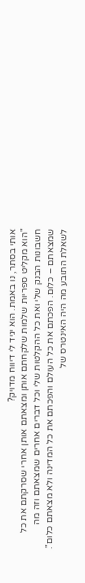אותי בסתר, נו באמת. הוא יגיד לי דיווח מדויק?
"הוא מקליט ספריות שלמות שלקחתם אותן ומצאתם אותן אחרי שסרקתם את כל חשבונות הבנק שלי ואת כל ההקלטות שלי וכל דברים אחרים שמצאתם וזה מה שמצאתם – כלום. הפכתם את כל העולם והפכתם את כל המדינה ולא מצאתם כלום".
לשאלת התובע מה היה האינטרס של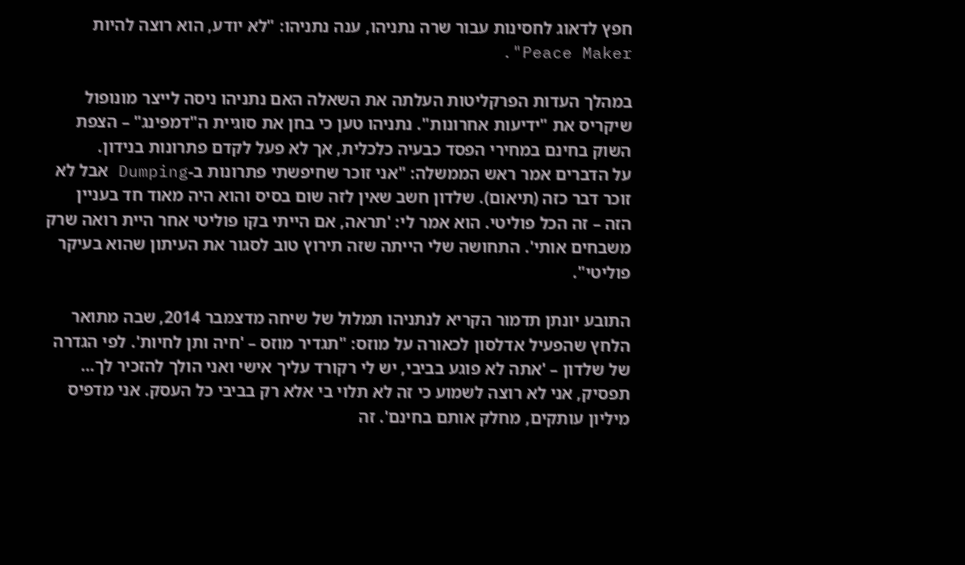חפץ לדאוג לחסינות עבור שרה נתניהו, ענה נתניהו: "לא יודע, הוא רוצה להיות Peace Maker".

במהלך העדות הפרקליטות העלתה את השאלה האם נתניהו ניסה לייצר מונופול שיקריס את "ידיעות אחרונות". נתניהו טען כי בחן את סוגיית ה"דמפינג" – הצפת השוק בחינם במחירי הפסד כבעיה כלכלית, אך לא פעל לקדם פתרונות בנידון.
על הדברים אמר ראש הממשלה: "אני זוכר שחיפשתי פתרונות ב-Dumping אבל לא זוכר דבר כזה (תיאום). שלדון חשב שאין לזה שום בסיס והוא היה מאוד חד בעניין הזה – זה הכל פוליטי. הוא אמר לי: 'תראה, אם הייתי בקו פוליטי אחר היית רואה שרק משבחים אותי'. התחושה שלי הייתה שזה תירוץ טוב לסגור את העיתון שהוא בעיקר פוליטי".

התובע יונתן תדמור הקריא לנתניהו תמלול של שיחה מדצמבר 2014, שבה מתואר הלחץ שהפעיל אדלסון לכאורה על מוזס: "תגדיר מוזס – 'חיה ותן לחיות'. לפי הגדרה של שלדון – 'אתה לא פוגע בביבי, יש לי רקורד עליך אישי ואני הולך להזכיר לך… תפסיק, אני לא רוצה לשמוע כי זה לא תלוי בי אלא רק בביבי כל העסק. אני מדפיס מיליון עותקים, מחלק אותם בחינם'. זה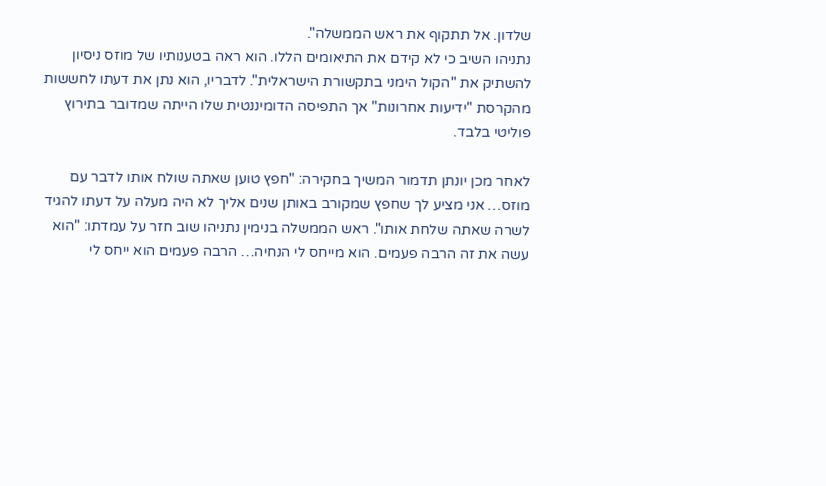שלדון. אל תתקוף את ראש הממשלה".
נתניהו השיב כי לא קידם את התיאומים הללו. הוא ראה בטענותיו של מוזס ניסיון להשתיק את "הקול הימני בתקשורת הישראלית". לדבריו, הוא נתן את דעתו לחששות מהקרסת "ידיעות אחרונות" אך התפיסה הדומיננטית שלו הייתה שמדובר בתירוץ פוליטי בלבד.

לאחר מכן יונתן תדמור המשיך בחקירה: "חפץ טוען שאתה שולח אותו לדבר עם מוזס… אני מציע לך שחפץ שמקורב באותן שנים אליך לא היה מעלה על דעתו להגיד לשרה שאתה שלחת אותו". ראש הממשלה בנימין נתניהו שוב חזר על עמדתו: "הוא עשה את זה הרבה פעמים. הוא מייחס לי הנחיה… הרבה פעמים הוא ייחס לי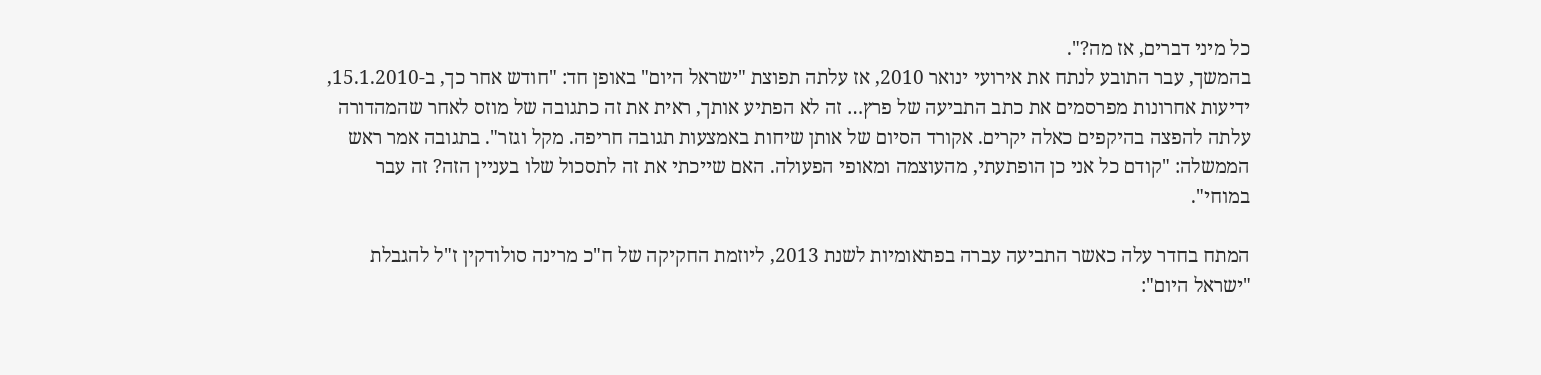כל מיני דברים, אז מה?".
בהמשך, עבר התובע לנתח את אירועי ינואר 2010, אז עלתה תפוצת "ישראל היום" באופן חד: "חודש אחר כך, ב-15.1.2010, ידיעות אחרונות מפרסמים את כתב התביעה של פרץ… זה לא הפתיע אותך, ראית את זה כתגובה של מוזס לאחר שהמהדורה עלתה להפצה בהיקפים כאלה יקרים. אקורד הסיום של אותן שיחות באמצעות תגובה חריפה. מקל וגזר". בתגובה אמר ראש הממשלה: "קודם כל אני כן הופתעתי, מהעוצמה ומאופי הפעולה. האם שייכתי את זה לתסכול שלו בעניין הזה? זה עבר במוחי".

המתח בחדר עלה כאשר התביעה עברה בפתאומיות לשנת 2013, ליוזמת החקיקה של ח"כ מרינה סולודקין ז"ל להגבלת "ישראל היום":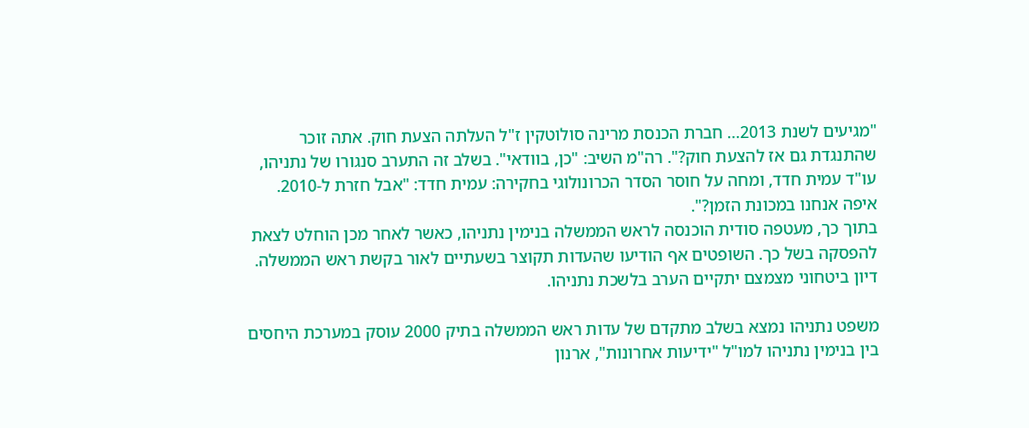"מגיעים לשנת 2013… חברת הכנסת מרינה סולוטקין ז"ל העלתה הצעת חוק. אתה זוכר שהתנגדת גם אז להצעת חוק?". רה"מ השיב: "כן, בוודאי". בשלב זה התערב סנגורו של נתניהו, עו"ד עמית חדד, ומחה על חוסר הסדר הכרונולוגי בחקירה: עמית חדד: "אבל חזרת ל-2010. איפה אנחנו במכונת הזמן?".
בתוך כך, מעטפה סודית הוכנסה לראש הממשלה בנימין נתניהו, כאשר לאחר מכן הוחלט לצאת להפסקה בשל כך. השופטים אף הודיעו שהעדות תקוצר בשעתיים לאור בקשת ראש הממשלה. דיון ביטחוני מצמצם יתקיים הערב בלשכת נתניהו.

משפט נתניהו נמצא בשלב מתקדם של עדות ראש הממשלה בתיק 2000 עוסק במערכת היחסים בין בנימין נתניהו למו"ל "ידיעות אחרונות", ארנון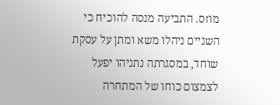מוזס. התביעה מנסה להוכיח כי השניים ניהלו משא ומתן על עסקת שוחד, במסגרתה נתניהו יפעל לצמצום כוחו של המתחרה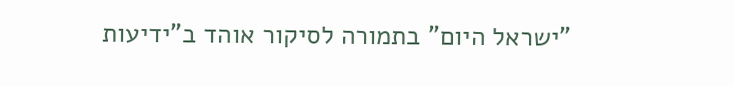"ישראל היום" בתמורה לסיקור אוהד ב"ידיעות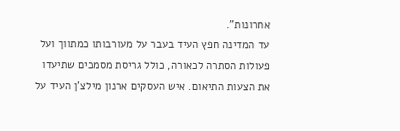אחרונות".
עד המדינה חפץ העיד בעבר על מעורבותו כמתווך ועל פעולות הסתרה לכאורה, כולל גריסת מסמכים שתיעדו את הצעות התיאום. איש העסקים ארנון מילצ'ן העיד על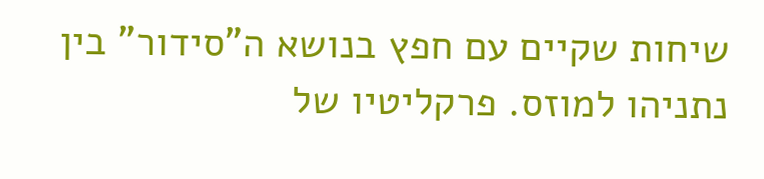שיחות שקיים עם חפץ בנושא ה"סידור" בין נתניהו למוזס. פרקליטיו של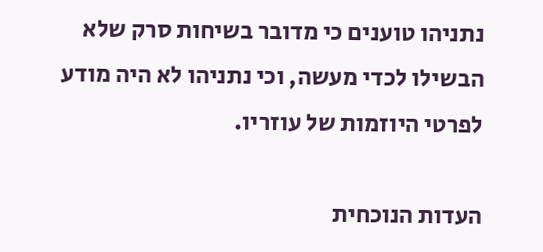נתניהו טוענים כי מדובר בשיחות סרק שלא הבשילו לכדי מעשה, וכי נתניהו לא היה מודע לפרטי היוזמות של עוזריו.

העדות הנוכחית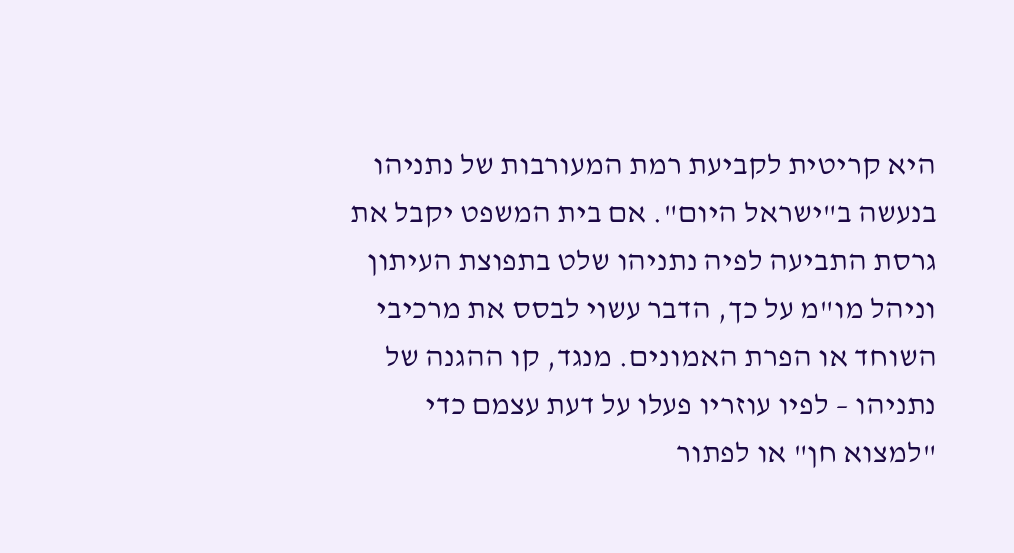היא קריטית לקביעת רמת המעורבות של נתניהו בנעשה ב"ישראל היום". אם בית המשפט יקבל את גרסת התביעה לפיה נתניהו שלט בתפוצת העיתון וניהל מו"מ על כך, הדבר עשוי לבסס את מרכיבי השוחד או הפרת האמונים. מנגד, קו ההגנה של נתניהו – לפיו עוזריו פעלו על דעת עצמם כדי "למצוא חן" או לפתור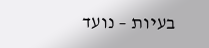בעיות – נועד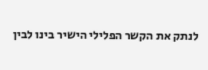לנתק את הקשר הפלילי הישיר בינו לבין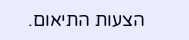הצעות התיאום.